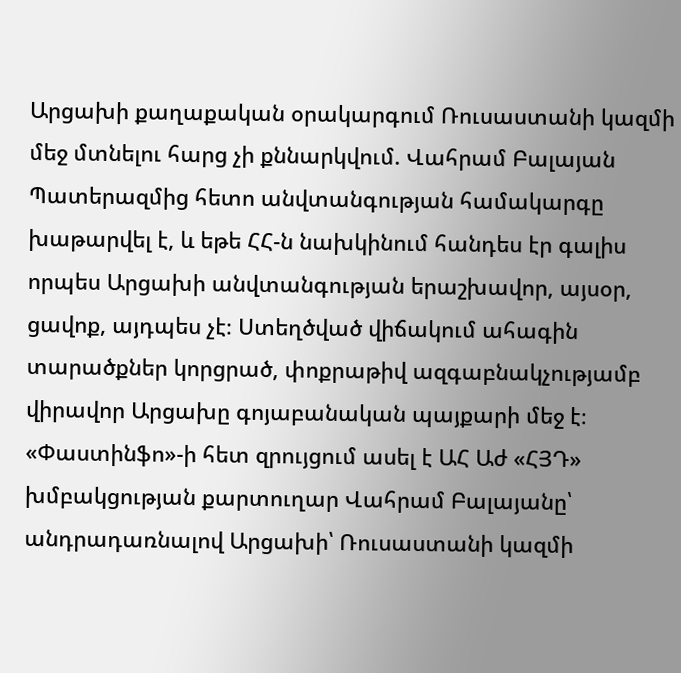Արցախի քաղաքական օրակարգում Ռուսաստանի կազմի մեջ մտնելու հարց չի քննարկվում. Վահրամ Բալայան
Պատերազմից հետո անվտանգության համակարգը խաթարվել է, և եթե ՀՀ-ն նախկինում հանդես էր գալիս որպես Արցախի անվտանգության երաշխավոր, այսօր, ցավոք, այդպես չէ։ Ստեղծված վիճակում ահագին տարածքներ կորցրած, փոքրաթիվ ազգաբնակչությամբ վիրավոր Արցախը գոյաբանական պայքարի մեջ է։
«Փաստինֆո»-ի հետ զրույցում ասել է ԱՀ Աժ «ՀՅԴ» խմբակցության քարտուղար Վահրամ Բալայանը՝ անդրադառնալով Արցախի՝ Ռուսաստանի կազմի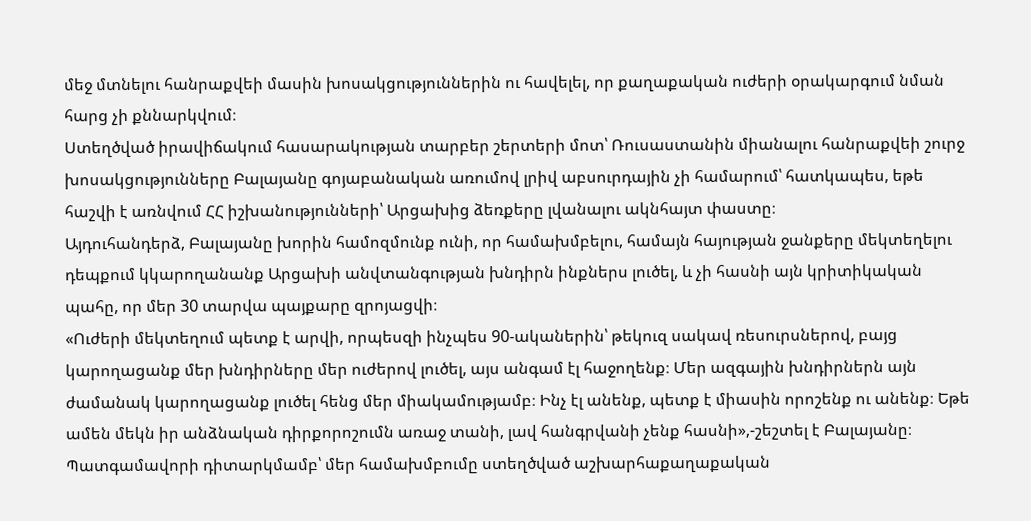մեջ մտնելու հանրաքվեի մասին խոսակցություններին ու հավելել, որ քաղաքական ուժերի օրակարգում նման հարց չի քննարկվում։
Ստեղծված իրավիճակում հասարակության տարբեր շերտերի մոտ՝ Ռուսաստանին միանալու հանրաքվեի շուրջ խոսակցությունները Բալայանը գոյաբանական առումով լրիվ աբսուրդային չի համարում՝ հատկապես, եթե հաշվի է առնվում ՀՀ իշխանությունների՝ Արցախից ձեռքերը լվանալու ակնհայտ փաստը։
Այդուհանդերձ, Բալայանը խորին համոզմունք ունի, որ համախմբելու, համայն հայության ջանքերը մեկտեղելու դեպքում կկարողանանք Արցախի անվտանգության խնդիրն ինքներս լուծել, և չի հասնի այն կրիտիկական պահը, որ մեր 30 տարվա պայքարը զրոյացվի։
«Ուժերի մեկտեղում պետք է արվի, որպեսզի ինչպես 90-ականերին՝ թեկուզ սակավ ռեսուրսներով, բայց կարողացանք մեր խնդիրները մեր ուժերով լուծել, այս անգամ էլ հաջողենք։ Մեր ազգային խնդիրներն այն ժամանակ կարողացանք լուծել հենց մեր միակամությամբ։ Ինչ էլ անենք, պետք է միասին որոշենք ու անենք։ Եթե ամեն մեկն իր անձնական դիրքորոշումն առաջ տանի, լավ հանգրվանի չենք հասնի»,-շեշտել է Բալայանը։
Պատգամավորի դիտարկմամբ՝ մեր համախմբումը ստեղծված աշխարհաքաղաքական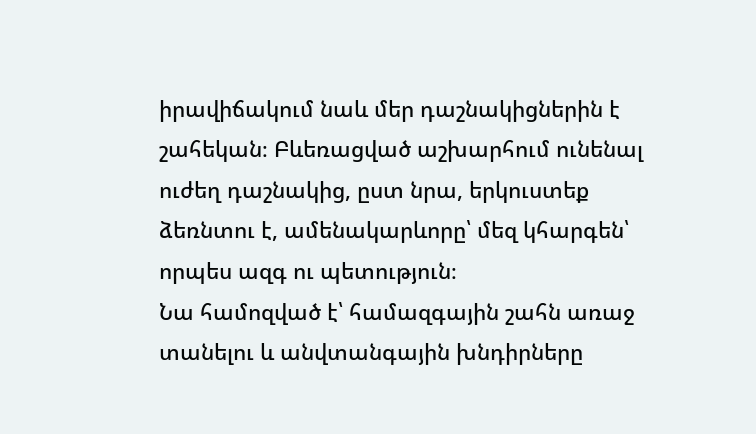իրավիճակում նաև մեր դաշնակիցներին է շահեկան։ Բևեռացված աշխարհում ունենալ ուժեղ դաշնակից, ըստ նրա, երկուստեք ձեռնտու է, ամենակարևորը՝ մեզ կհարգեն՝ որպես ազգ ու պետություն։
Նա համոզված է՝ համազգային շահն առաջ տանելու և անվտանգային խնդիրները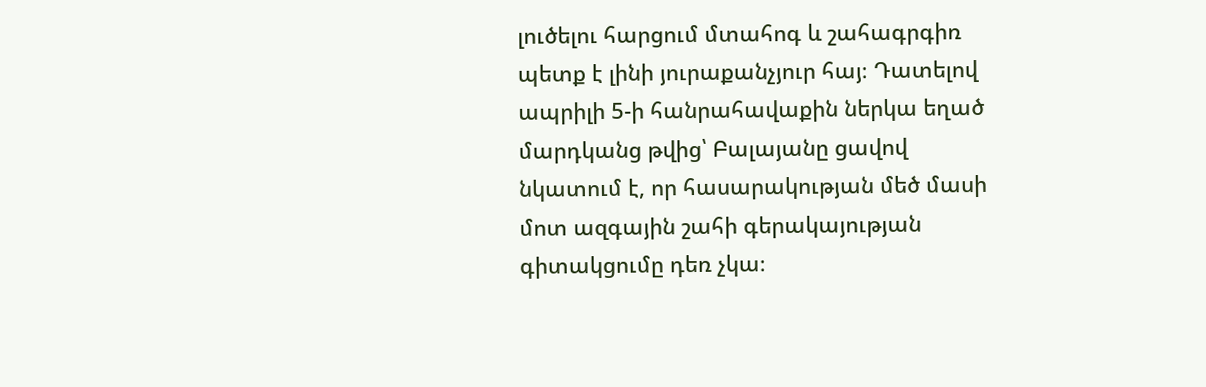լուծելու հարցում մտահոգ և շահագրգիռ պետք է լինի յուրաքանչյուր հայ։ Դատելով ապրիլի 5-ի հանրահավաքին ներկա եղած մարդկանց թվից՝ Բալայանը ցավով նկատում է, որ հասարակության մեծ մասի մոտ ազգային շահի գերակայության գիտակցումը դեռ չկա։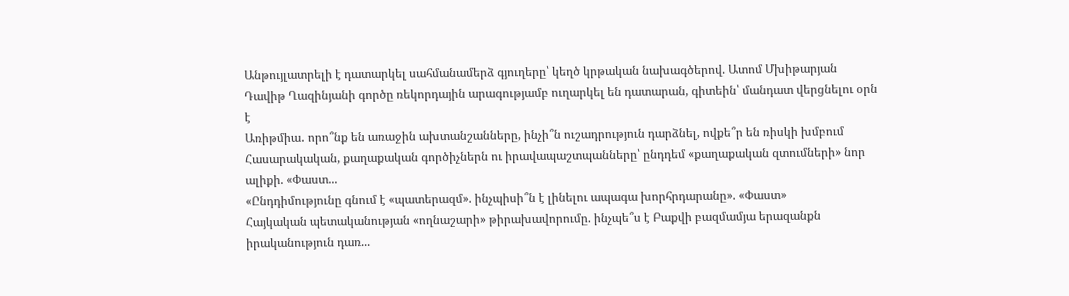Անթույլատրելի է դատարկել սահմանամերձ գյուղերը՝ կեղծ կրթական նախագծերով. Ատոմ Մխիթարյան
Դավիթ Ղազինյանի գործը ռեկորդային արագությամբ ուղարկել են դատարան, գիտեին՝ մանդատ վերցնելու օրն է
Առիթմիա․ որո՞նք են առաջին ախտանշանները, ինչի՞ն ուշադրություն դարձնել, ովքե՞ր են ռիսկի խմբում
Հասարակական, քաղաքական գործիչներն ու իրավապաշտպանները՝ ընդդեմ «քաղաքական զտումների» նոր ալիքի. «Փաստ...
«Ընդդիմությունը գնում է «պատերազմ». ինչպիսի՞ն է լինելու ապագա խորհրդարանը». «Փաստ»
Հայկական պետականության «ողնաշարի» թիրախավորումը. ինչպե՞ս է Բաքվի բազմամյա երազանքն իրականություն դառ...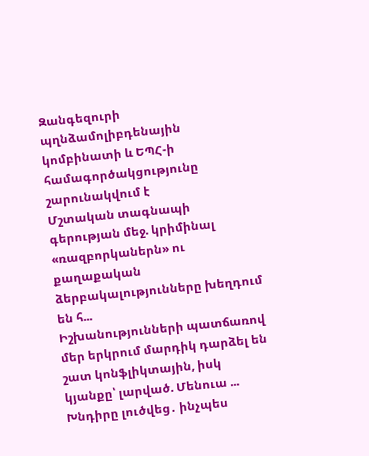Զանգեզուրի պղնձամոլիբդենային կոմբինատի և ԵՊՀ-ի համագործակցությունը շարունակվում է
Մշտական տագնապի գերության մեջ. կրիմինալ «ռազբորկաներն» ու քաղաքական ձերբակալությունները խեղդում են հ...
Իշխանությունների պատճառով մեր երկրում մարդիկ դարձել են շատ կոնֆլիկտային, իսկ կյանքը՝ լարված. Մենուա ...
Խնդիրը լուծվեց․ ինչպես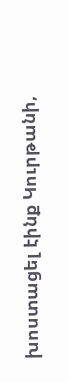խոստացել էինք Կուրթանի,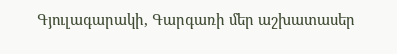Գյուլագարակի, Գարգառի մեր աշխատասեր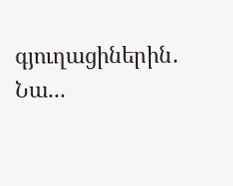գյուղացիներին․ Նա...